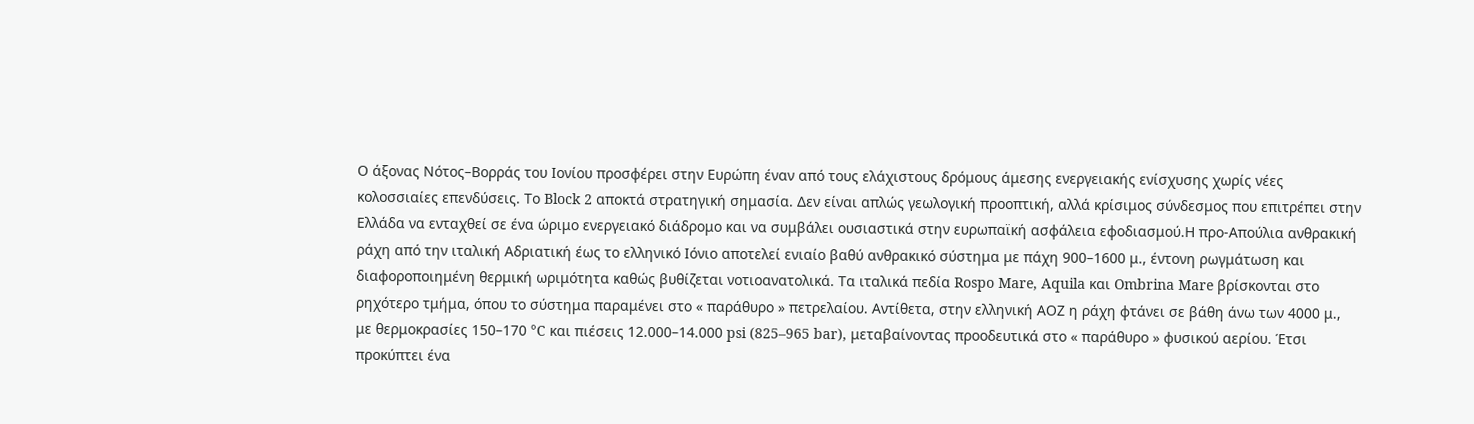Ο άξονας Νότος–Βορράς του Ιονίου προσφέρει στην Ευρώπη έναν από τους ελάχιστους δρόμους άμεσης ενεργειακής ενίσχυσης χωρίς νέες κολοσσιαίες επενδύσεις. Το Block 2 αποκτά στρατηγική σημασία. Δεν είναι απλώς γεωλογική προοπτική, αλλά κρίσιμος σύνδεσμος που επιτρέπει στην Ελλάδα να ενταχθεί σε ένα ώριμο ενεργειακό διάδρομο και να συμβάλει ουσιαστικά στην ευρωπαϊκή ασφάλεια εφοδιασμού.Η προ‑Απούλια ανθρακική ράχη από την ιταλική Αδριατική έως το ελληνικό Ιόνιο αποτελεί ενιαίο βαθύ ανθρακικό σύστημα με πάχη 900–1600 μ., έντονη ρωγμάτωση και διαφοροποιημένη θερμική ωριμότητα καθώς βυθίζεται νοτιοανατολικά. Τα ιταλικά πεδία Rospo Mare, Aquila και Ombrina Mare βρίσκονται στο ρηχότερο τμήμα, όπου το σύστημα παραμένει στο « παράθυρο » πετρελαίου. Αντίθετα, στην ελληνική ΑΟΖ η ράχη φτάνει σε βάθη άνω των 4000 μ., με θερμοκρασίες 150–170 °C και πιέσεις 12.000–14.000 psi (825–965 bar), μεταβαίνοντας προοδευτικά στο « παράθυρο » φυσικού αερίου. Έτσι προκύπτει ένα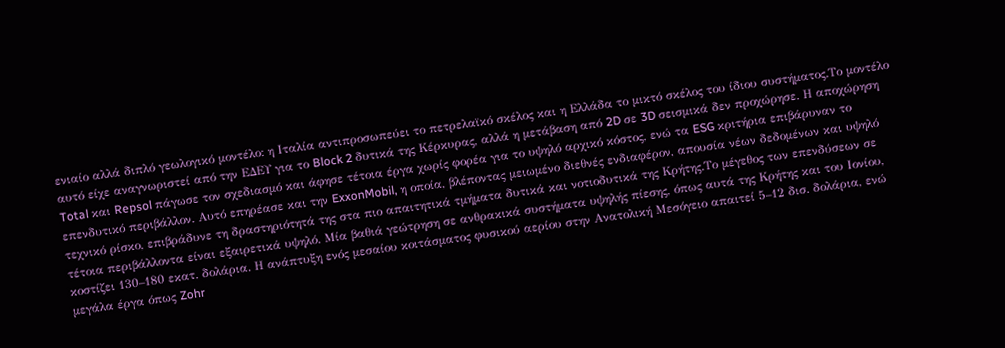ενιαίο αλλά διπλό γεωλογικό μοντέλο: η Ιταλία αντιπροσωπεύει το πετρελαϊκό σκέλος και η Ελλάδα το μικτό σκέλος του ίδιου συστήματος.Το μοντέλο αυτό είχε αναγνωριστεί από την ΕΔΕΥ για το Block 2 δυτικά της Κέρκυρας, αλλά η μετάβαση από 2D σε 3D σεισμικά δεν προχώρησε. Η αποχώρηση Total και Repsol πάγωσε τον σχεδιασμό και άφησε τέτοια έργα χωρίς φορέα για το υψηλό αρχικό κόστος, ενώ τα ESG κριτήρια επιβάρυναν το επενδυτικό περιβάλλον. Αυτό επηρέασε και την ExxonMobil, η οποία, βλέποντας μειωμένο διεθνές ενδιαφέρον, απουσία νέων δεδομένων και υψηλό τεχνικό ρίσκο, επιβράδυνε τη δραστηριότητά της στα πιο απαιτητικά τμήματα δυτικά και νοτιοδυτικά της Κρήτης.Το μέγεθος των επενδύσεων σε τέτοια περιβάλλοντα είναι εξαιρετικά υψηλό. Μία βαθιά γεώτρηση σε ανθρακικά συστήματα υψηλής πίεσης, όπως αυτά της Κρήτης και του Ιονίου, κοστίζει 130–180 εκατ. δολάρια. Η ανάπτυξη ενός μεσαίου κοιτάσματος φυσικού αερίου στην Ανατολική Μεσόγειο απαιτεί 5–12 δισ. δολάρια, ενώ μεγάλα έργα όπως Zohr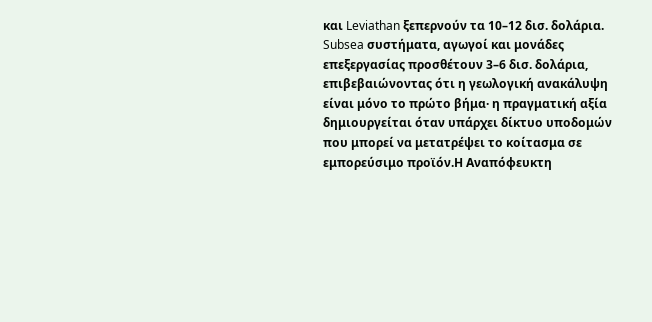και Leviathan ξεπερνούν τα 10–12 δισ. δολάρια. Subsea συστήματα, αγωγοί και μονάδες επεξεργασίας προσθέτουν 3–6 δισ. δολάρια, επιβεβαιώνοντας ότι η γεωλογική ανακάλυψη είναι μόνο το πρώτο βήμα· η πραγματική αξία δημιουργείται όταν υπάρχει δίκτυο υποδομών που μπορεί να μετατρέψει το κοίτασμα σε εμπορεύσιμο προϊόν.Η Αναπόφευκτη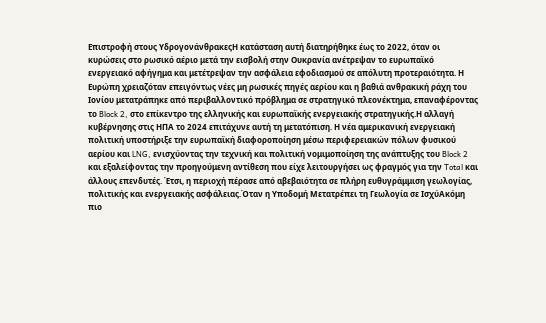Επιστροφή στους ΥδρογονάνθρακεςΗ κατάσταση αυτή διατηρήθηκε έως το 2022, όταν οι κυρώσεις στο ρωσικό αέριο μετά την εισβολή στην Ουκρανία ανέτρεψαν το ευρωπαϊκό ενεργειακό αφήγημα και μετέτρεψαν την ασφάλεια εφοδιασμού σε απόλυτη προτεραιότητα. Η Ευρώπη χρειαζόταν επειγόντως νέες μη ρωσικές πηγές αερίου και η βαθιά ανθρακική ράχη του Ιονίου μετατράπηκε από περιβαλλοντικό πρόβλημα σε στρατηγικό πλεονέκτημα, επαναφέροντας το Block 2, στο επίκεντρο της ελληνικής και ευρωπαϊκής ενεργειακής στρατηγικής.Η αλλαγή κυβέρνησης στις ΗΠΑ το 2024 επιτάχυνε αυτή τη μετατόπιση. Η νέα αμερικανική ενεργειακή πολιτική υποστήριξε την ευρωπαϊκή διαφοροποίηση μέσω περιφερειακών πόλων φυσικού αερίου και LNG, ενισχύοντας την τεχνική και πολιτική νομιμοποίηση της ανάπτυξης του Block 2 και εξαλείφοντας την προηγούμενη αντίθεση που είχε λειτουργήσει ως φραγμός για την Total και άλλους επενδυτές. Έτσι, η περιοχή πέρασε από αβεβαιότητα σε πλήρη ευθυγράμμιση γεωλογίας, πολιτικής και ενεργειακής ασφάλειας.Όταν η Υποδομή Μετατρέπει τη Γεωλογία σε ΙσχύΑκόμη πιο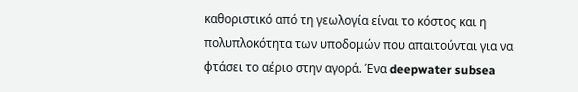καθοριστικό από τη γεωλογία είναι το κόστος και η πολυπλοκότητα των υποδομών που απαιτούνται για να φτάσει το αέριο στην αγορά. Ένα deepwater subsea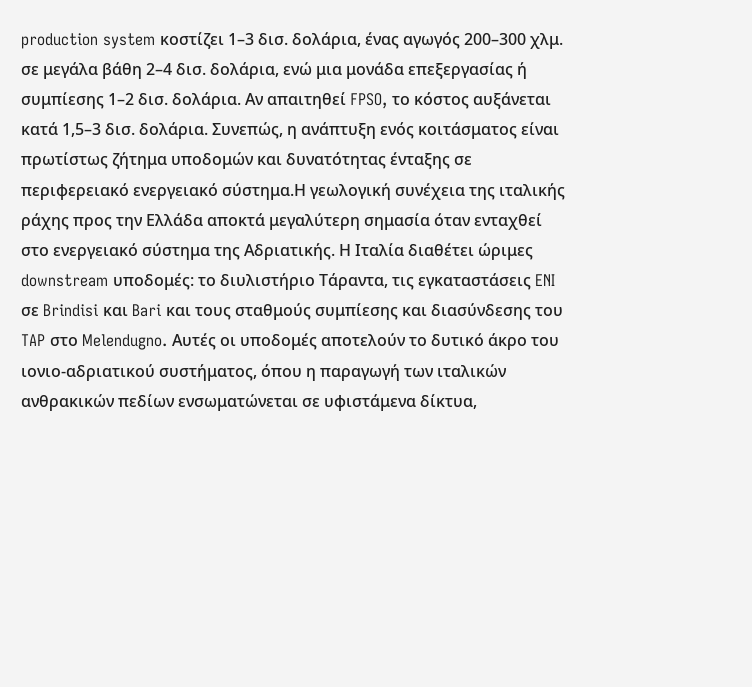production system κοστίζει 1–3 δισ. δολάρια, ένας αγωγός 200–300 χλμ. σε μεγάλα βάθη 2–4 δισ. δολάρια, ενώ μια μονάδα επεξεργασίας ή συμπίεσης 1–2 δισ. δολάρια. Αν απαιτηθεί FPSO, το κόστος αυξάνεται κατά 1,5–3 δισ. δολάρια. Συνεπώς, η ανάπτυξη ενός κοιτάσματος είναι πρωτίστως ζήτημα υποδομών και δυνατότητας ένταξης σε περιφερειακό ενεργειακό σύστημα.Η γεωλογική συνέχεια της ιταλικής ράχης προς την Ελλάδα αποκτά μεγαλύτερη σημασία όταν ενταχθεί στο ενεργειακό σύστημα της Αδριατικής. Η Ιταλία διαθέτει ώριμες downstream υποδομές: το διυλιστήριο Τάραντα, τις εγκαταστάσεις ENI σε Brindisi και Bari και τους σταθμούς συμπίεσης και διασύνδεσης του TAP στο Melendugno. Αυτές οι υποδομές αποτελούν το δυτικό άκρο του ιονιο‑αδριατικού συστήματος, όπου η παραγωγή των ιταλικών ανθρακικών πεδίων ενσωματώνεται σε υφιστάμενα δίκτυα,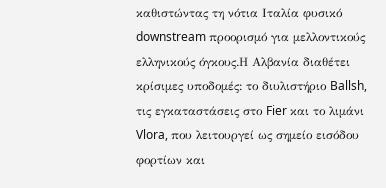καθιστώντας τη νότια Ιταλία φυσικό downstream προορισμό για μελλοντικούς ελληνικούς όγκους.Η Αλβανία διαθέτει κρίσιμες υποδομές: το διυλιστήριο Ballsh, τις εγκαταστάσεις στο Fier και το λιμάνι Vlora, που λειτουργεί ως σημείο εισόδου φορτίων και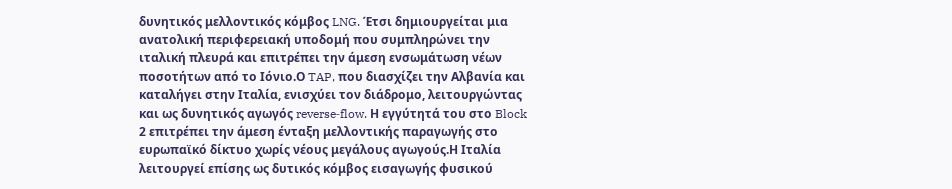δυνητικός μελλοντικός κόμβος LNG. Έτσι δημιουργείται μια ανατολική περιφερειακή υποδομή που συμπληρώνει την ιταλική πλευρά και επιτρέπει την άμεση ενσωμάτωση νέων ποσοτήτων από το Ιόνιο.Ο TAP, που διασχίζει την Αλβανία και καταλήγει στην Ιταλία, ενισχύει τον διάδρομο, λειτουργώντας και ως δυνητικός αγωγός reverse‑flow. Η εγγύτητά του στο Block 2 επιτρέπει την άμεση ένταξη μελλοντικής παραγωγής στο ευρωπαϊκό δίκτυο χωρίς νέους μεγάλους αγωγούς.Η Ιταλία λειτουργεί επίσης ως δυτικός κόμβος εισαγωγής φυσικού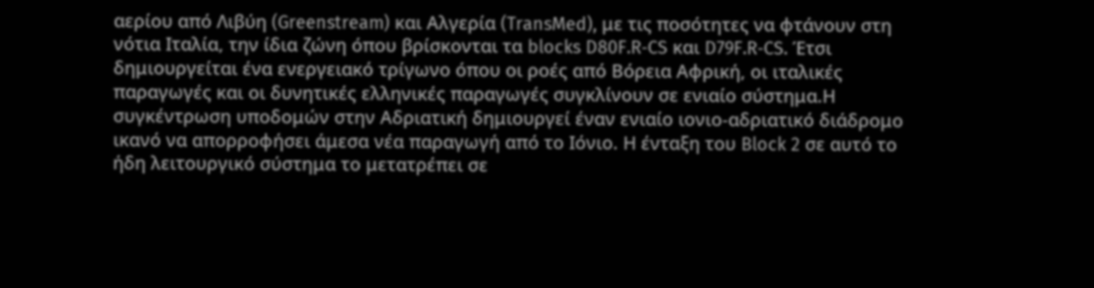αερίου από Λιβύη (Greenstream) και Αλγερία (TransMed), με τις ποσότητες να φτάνουν στη νότια Ιταλία, την ίδια ζώνη όπου βρίσκονται τα blocks D80F.R‑CS και D79F.R‑CS. Έτσι δημιουργείται ένα ενεργειακό τρίγωνο όπου οι ροές από Βόρεια Αφρική, οι ιταλικές παραγωγές και οι δυνητικές ελληνικές παραγωγές συγκλίνουν σε ενιαίο σύστημα.Η συγκέντρωση υποδομών στην Αδριατική δημιουργεί έναν ενιαίο ιονιο‑αδριατικό διάδρομο ικανό να απορροφήσει άμεσα νέα παραγωγή από το Ιόνιο. Η ένταξη του Block 2 σε αυτό το ήδη λειτουργικό σύστημα το μετατρέπει σε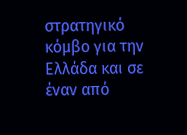στρατηγικό κόμβο για την Ελλάδα και σε έναν από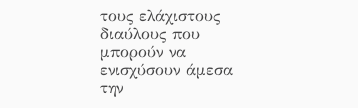τους ελάχιστους διαύλους που μπορούν να ενισχύσουν άμεσα την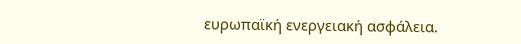ευρωπαϊκή ενεργειακή ασφάλεια.